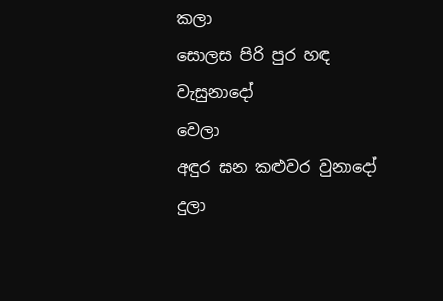කලා
සොලස පිරි පුර හඳ වැසුනාදෝ
වෙලා
අඳුර ඝන කළුවර වුනාදෝ
දුලා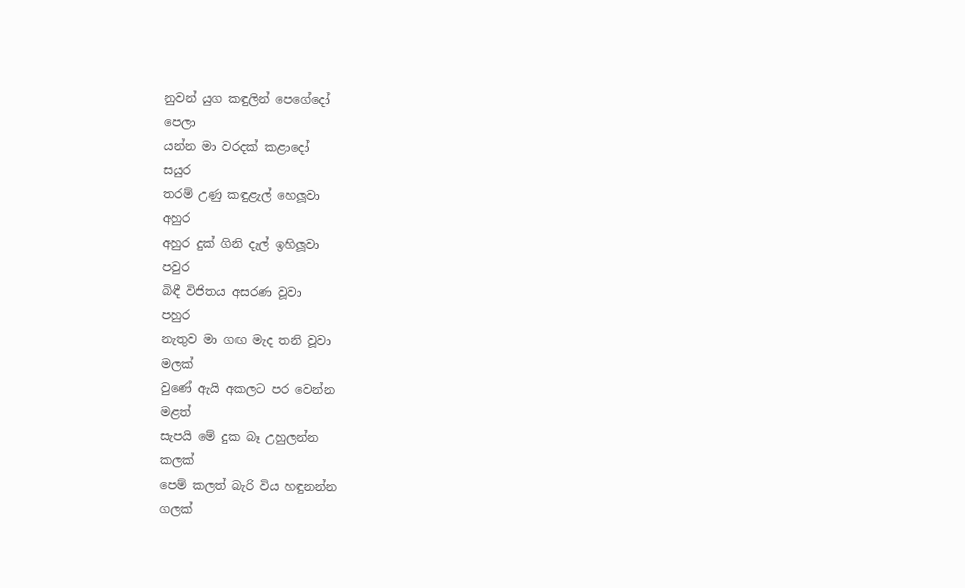නුවන් යුග කඳුලින් පෙගේදෝ
පෙලා
යන්න මා වරදක් කළාදෝ
සයුර
තරම් උණු කඳුළැල් හෙලූවා
අහුර
අහුර දුක් ගිනි දැල් ඉහිලූවා
පවුර
බිඳී විජිතය අසරණ වූවා
පහුර
නැතුව මා ගඟ මැද තනි වූවා
මලක්
වුණේ ඇයි අකලට පර වෙන්න
මළත්
සැපයි මේ දුක බෑ උහුලන්න
කලක්
පෙම් කලත් බැරි විය හඳුනන්න
ගලක්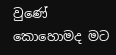වුණේ කොහොමද මට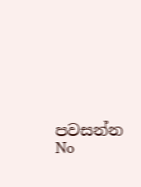පවසන්න
No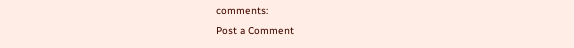comments:
Post a Comment